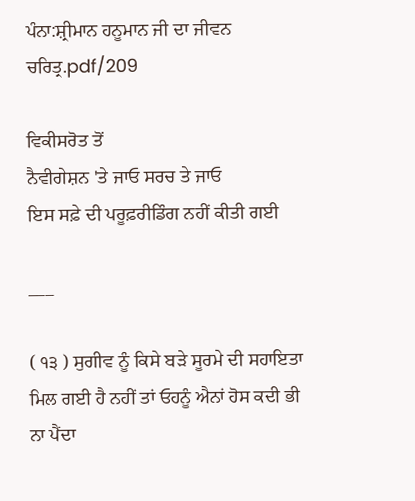ਪੰਨਾ:ਸ਼੍ਰੀਮਾਨ ਹਨੂਮਾਨ ਜੀ ਦਾ ਜੀਵਨ ਚਰਿਤ੍ਰ.pdf/209

ਵਿਕੀਸਰੋਤ ਤੋਂ
ਨੈਵੀਗੇਸ਼ਨ 'ਤੇ ਜਾਓ ਸਰਚ ਤੇ ਜਾਓ
ਇਸ ਸਫ਼ੇ ਦੀ ਪਰੂਫ਼ਰੀਡਿੰਗ ਨਹੀਂ ਕੀਤੀ ਗਈ

___

( ੧੩ ) ਸੁਗੀਵ ਨੂੰ ਕਿਸੇ ਬੜੇ ਸੂਰਮੇ ਦੀ ਸਹਾਇਤਾ ਮਿਲ ਗਈ ਹੈ ਨਹੀਂ ਤਾਂ ਓਹਨੂੰ ਐਨਾਂ ਹੋਸ ਕਦੀ ਭੀ ਨਾ ਪੈਂਦਾ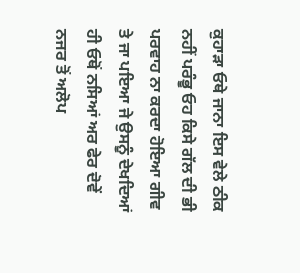ਕੁਹਾੜਾ ਓਥੇ ਜਾਨਾ ਇਸ ਵੇਲੇ ਠੀਕ ਨਹੀਂ ਪਰੰਭੂ ਓਹ ਕਿਸੇ ਗੱਲ ਦੀ ਭੀ ਪਰਵਾਹ ਨਾ ਕਰਦਾ ਹੋਇਆ ਗੀਵ ਤੇ ਜਾ ਪਇਆ ਜੇ ਉਸਨੂੰ ਦੇਖਦਿਆਂ ਹੀ ਓਥੋਂ ਨਸਿਆਂ ਅਰ ਫੇਰ ਦੋਵੇਂ ਨਜਰ ਤੋਂ ਅਲੋਪ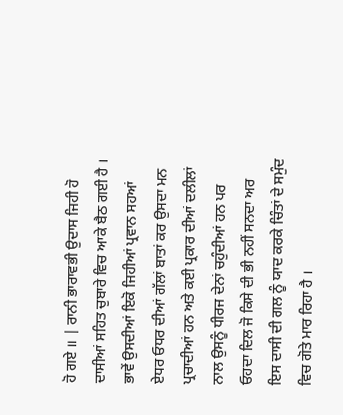ਹੋ ਗਏ ॥ | ਰਾਨੀ ਭਾਰਾਵਭੀ ਉਦਾਸ ਜਿਹੀ ਹੋ ਦਾਸੀਆਂ ਸਹਿਤ ਚੁਬਾਰੇ ਵਿਚ ਆਕੇ ਬੈਠ ਗਈ ਹੈ । ਭਾਵੇਂ ਉਸਦੀਆਂ ਇਕੋ ਜਿਹੀਆਂ ਪ੍ਰਵਾਨ ਸਹਆਂ ਏਧਰ ਓਧਰ ਦੀਆਂ ਗੱਲਾਂ ਬਾਤਾਂ ਕਰ ਉਸਦਾ ਮਨ ਪ੍ਰਚਾਦੀਆਂ ਹਨ ਅਤੇ ਕਈ ਪ੍ਰਕਾਰ ਦੀਆਂ ਦਲੀਲਾਂ ਨਾਲ ਉਸਨੂੰ ਧੀਰਜ ਦੇਨਾਂ ਚਹੁੰਦੀਆਂ ਹਨ ਪਰ ਓਹਦਾ ਦਿਲ ਜੋ ਕਿਸੇ ਦੀ ਭੀ ਨਹੀਂ ਸਨਦਾ ਅਰ ਇਸ ਦਾਸੀ ਦੀ ਗਲ ਨੂੰ ਯਾਦ ਕਰਕੇ ਚਿੰਤਾਂ ਦੇ ਸਮੁੰਦ ਵਿਚ ਗੋਤੇ ਮਾਰ ਰਿਹਾ ਹੈ ।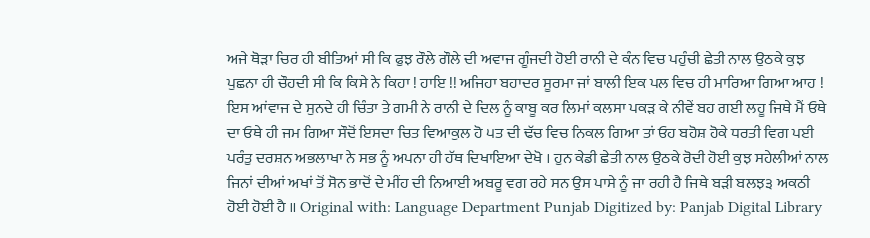ਅਜੇ ਥੋੜਾ ਚਿਰ ਹੀ ਬੀਤਿਆਂ ਸੀ ਕਿ ਫੁਝ ਰੌਲੇ ਗੌਲੇ ਦੀ ਅਵਾਜ ਗੂੰਜਦੀ ਹੋਈ ਰਾਨੀ ਦੇ ਕੰਨ ਵਿਚ ਪਹੁੰਚੀ ਛੇਤੀ ਨਾਲ ਉਠਕੇ ਕੁਝ ਪੁਛਨਾ ਹੀ ਚੌਹਦੀ ਸੀ ਕਿ ਕਿਸੇ ਨੇ ਕਿਹਾ ! ਹਾਇ !! ਅਜਿਹਾ ਬਹਾਦਰ ਸੂਰਮਾ ਜਾਂ ਬਾਲੀ ਇਕ ਪਲ ਵਿਚ ਹੀ ਮਾਰਿਆ ਗਿਆ ਆਹ ! ਇਸ ਆਂਵਾਜ ਦੇ ਸੁਨਦੇ ਹੀ ਚਿੰਤਾ ਤੇ ਗਮੀ ਨੇ ਰਾਨੀ ਦੇ ਦਿਲ ਨੂੰ ਕਾਬੂ ਕਰ ਲਿਮਾਂ ਕਲਸਾ ਪਕੜ ਕੇ ਨੀਵੇਂ ਬਹ ਗਈ ਲਹੂ ਜਿਥੇ ਮੈਂ ਓਥੇ ਦਾ ਓਥੇ ਹੀ ਜਮ ਗਿਆ ਸੌਦੋਂ ਇਸਦਾ ਚਿਤ ਵਿਆਕੁਲ ਹੋ ੫ਤ ਦੀ ਢੱਚ ਵਿਚ ਨਿਕਲ ਗਿਆ ਤਾਂ ਓਹ ਬਹੋਸ਼ ਹੋਕੇ ਧਰਤੀ ਵਿਗ ਪਈ ਪਰੰਤੁ ਦਰਸ਼ਨ ਅਭਲਾਖਾ ਨੇ ਸਭ ਨੂੰ ਅਪਨਾ ਹੀ ਹੱਥ ਦਿਖਾਇਆ ਦੇਖੋ । ਹੁਨ ਕੇਡੀ ਛੇਤੀ ਨਾਲ ਉਠਕੇ ਰੋਦੀ ਹੋਈ ਕੁਝ ਸਹੇਲੀਆਂ ਨਾਲ ਜਿਨਾਂ ਦੀਆਂ ਅਖਾਂ ਤੋਂ ਸੋਨ ਭਾਦੋਂ ਦੇ ਮੀਂਹ ਦੀ ਨਿਆਈ ਅਬਰੂ ਵਗ ਰਹੇ ਸਨ ਉਸ ਪਾਸੇ ਨੂੰ ਜਾ ਰਹੀ ਹੈ ਜਿਥੇ ਬੜੀ ਬਲਝ੩ ਅਕਠੀ ਹੋਈ ਹੋਈ ਹੈ ॥ Original with: Language Department Punjab Digitized by: Panjab Digital Library